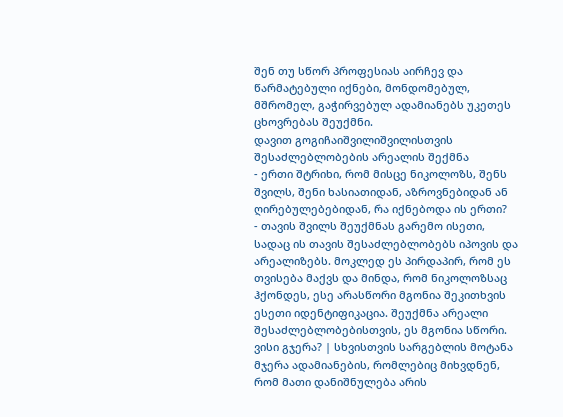შენ თუ სწორ პროფესიას აირჩევ და წარმატებული იქნები, მონდომებულ, მშრომელ, გაჭირვებულ ადამიანებს უკეთეს ცხოვრებას შეუქმნი.
დავით გოგიჩაიშვილიშვილისთვის შესაძლებლობების არეალის შექმნა
- ერთი შტრიხი, რომ მისცე ნიკოლოზს, შენს შვილს, შენი ხასიათიდან, აზროვნებიდან ან ღირებულებებიდან, რა იქნებოდა ის ერთი?
- თავის შვილს შეუქმნას გარემო ისეთი, სადაც ის თავის შესაძლებლობებს იპოვის და არეალიზებს. მოკლედ ეს პირდაპირ, რომ ეს თვისება მაქვს და მინდა, რომ ნიკოლოზსაც ჰქონდეს, ესე არასწორი მგონია შეკითხვის ესეთი იდენტიფიკაცია. შეუქმნა არეალი შესაძლებლობებისთვის, ეს მგონია სწორი.
ვისი გჯერა? | სხვისთვის სარგებლის მოტანა
მჯერა ადამიანების, რომლებიც მიხვდნენ, რომ მათი დანიშნულება არის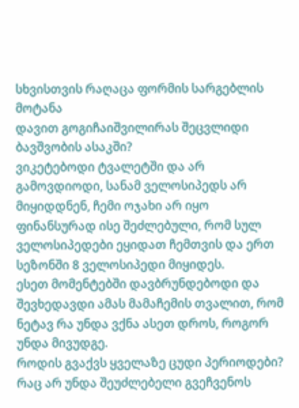სხვისთვის რაღაცა ფორმის სარგებლის მოტანა
დავით გოგიჩაიშვილირას შეცვლიდი ბავშვობის ასაკში?
ვიკეტებოდი ტვალეტში და არ გამოვდიოდი, სანამ ველოსიპედს არ მიყიდდნენ, ჩემი ოჯახი არ იყო ფინანსურად ისე შეძლებული, რომ სულ ველოსიპედები ეყიდათ ჩემთვის და ერთ სეზონში 8 ველოსიპედი მიყიდეს.
ესეთ მომენტებში დავბრუნდებოდი და შევხედავდი ამას მამაჩემის თვალით, რომ ნეტავ რა უნდა ვქნა ასეთ დროს, როგორ უნდა მივუდგე.
როდის გვაქვს ყველაზე ცუდი პერიოდები?
რაც არ უნდა შეუძლებელი გვეჩვენოს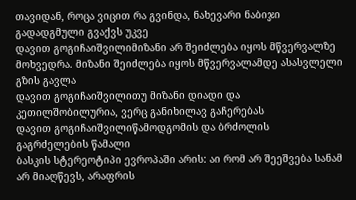თავიდან, როცა ვიცით რა გვინდა, ნახევარი ნაბიჯი გადადგმული გვაქვს უკვე
დავით გოგიჩაიშვილიმიზანი არ შეიძლება იყოს მწვერვალზე მოხვედრა. მიზანი შეიძლება იყოს მწვერვალამდე ასასვლელი გზის გავლა
დავით გოგიჩაიშვილითუ მიზანი დიადი და კეთილშობილურია, ვერც განიხილავ გაჩერებას
დავით გოგიჩაიშვილიწამოდგომის და ბრძოლის გაგრძელების წამალი
ბასკის სტერეოტიპი ევროპაში არის: აი რომ არ შეეშვება სანამ არ მიაღწევს, არაფრის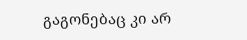გაგონებაც კი არ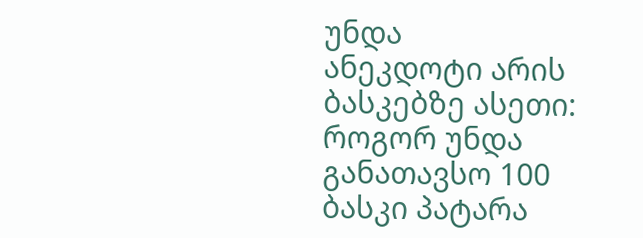უნდა
ანეკდოტი არის ბასკებზე ასეთი: როგორ უნდა განათავსო 100 ბასკი პატარა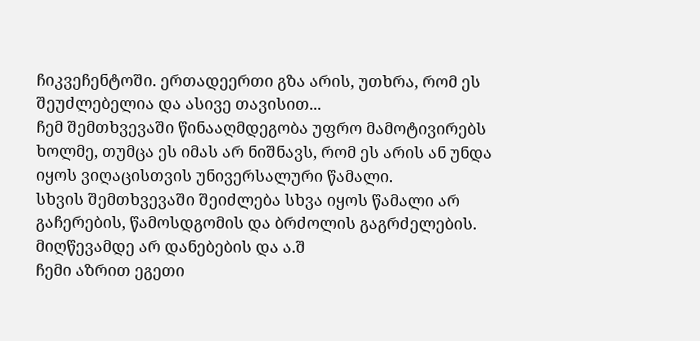ჩიკვეჩენტოში. ერთადეერთი გზა არის, უთხრა, რომ ეს შეუძლებელია და ასივე თავისით...
ჩემ შემთხვევაში წინააღმდეგობა უფრო მამოტივირებს ხოლმე, თუმცა ეს იმას არ ნიშნავს, რომ ეს არის ან უნდა იყოს ვიღაცისთვის უნივერსალური წამალი.
სხვის შემთხვევაში შეიძლება სხვა იყოს წამალი არ გაჩერების, წამოსდგომის და ბრძოლის გაგრძელების. მიღწევამდე არ დანებების და ა.შ
ჩემი აზრით ეგეთი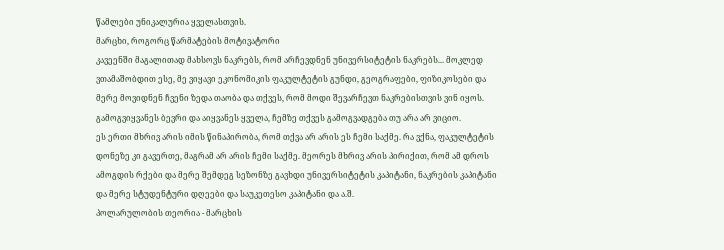წამლები უნიკალურია ყველასთვის.
მარცხი, როგორც წარმატების მოტივატორი
კავეენში მაგალითად მახსოვს ნაკრებს, რომ არჩევდნენ უნივერსიტეტის ნაკრებს... მოკლედ ვთამაშობდით ესე, მე ვიყავი ეკონომიკის ფაკულტეტის გუნდი, გეოგრაფები, ფიზიკოსები და მერე მოვიდნენ ჩვენი ზედა თაობა და თქვეს, რომ მოდი შევარჩევთ ნაკრებისთვის ვინ იყოს. გამოგვიყვანეს ბევრი და აიყვანეს ყველა, ჩემზე თქვეს გამოგვადგება თუ არა არ ვიციო.
ეს ერთი მხრივ არის იმის წინაპირობა, რომ თქვა არ არის ეს ჩემი საქმე. რა ვქნა, ფაკულტეტის დონეზე კი გავერთე, მაგრამ არ არის ჩემი საქმე. მეორეს მხრივ არის პირიქით, რომ ამ დროს ამოგდის რქები და მერე შემდეგ სეზონზე გავხდი უნივერსიტეტის კაპიტანი, ნაკრების კაპიტანი და მერე სტუდენტური დღეები და საუკეთესო კაპიტანი და ა.შ.
პოლარულობის თეორია - მარცხის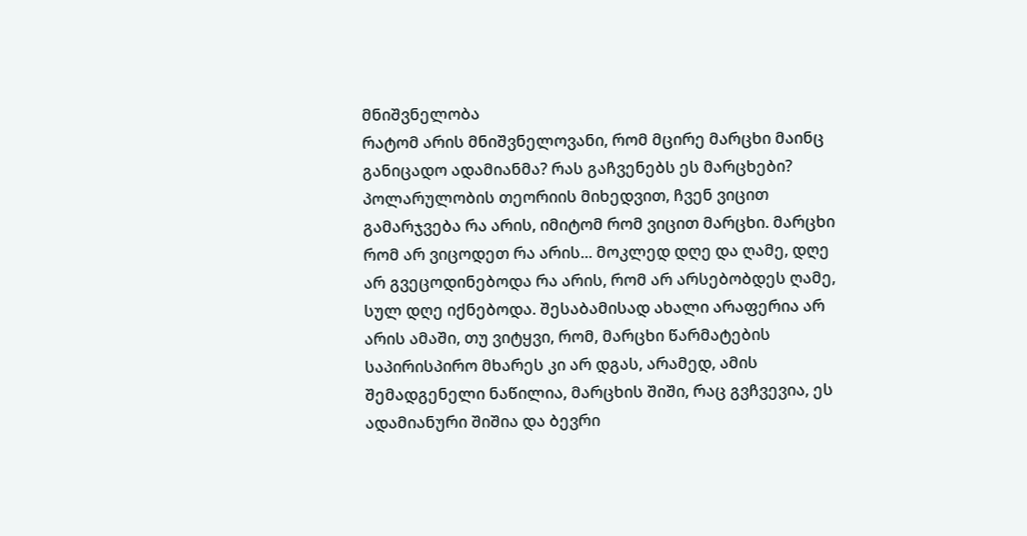მნიშვნელობა
რატომ არის მნიშვნელოვანი, რომ მცირე მარცხი მაინც განიცადო ადამიანმა? რას გაჩვენებს ეს მარცხები?
პოლარულობის თეორიის მიხედვით, ჩვენ ვიცით გამარჯვება რა არის, იმიტომ რომ ვიცით მარცხი. მარცხი რომ არ ვიცოდეთ რა არის... მოკლედ დღე და ღამე, დღე არ გვეცოდინებოდა რა არის, რომ არ არსებობდეს ღამე, სულ დღე იქნებოდა. შესაბამისად ახალი არაფერია არ არის ამაში, თუ ვიტყვი, რომ, მარცხი წარმატების საპირისპირო მხარეს კი არ დგას, არამედ, ამის შემადგენელი ნაწილია, მარცხის შიში, რაც გვჩვევია, ეს ადამიანური შიშია და ბევრი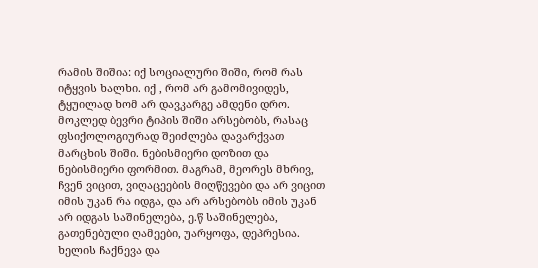რამის შიშია: იქ სოციალური შიში, რომ რას იტყვის ხალხი. იქ , რომ არ გამომივიდეს, ტყუილად ხომ არ დავკარგე ამდენი დრო.
მოკლედ ბევრი ტიპის შიში არსებობს, რასაც ფსიქოლოგიურად შეიძლება დავარქვათ მარცხის შიში. ნებისმიერი დოზით და ნებისმიერი ფორმით. მაგრამ, მეორეს მხრივ, ჩვენ ვიცით, ვიღაცეების მიღწევები და არ ვიცით იმის უკან რა იდგა, და არ არსებობს იმის უკან არ იდგას საშინელება, ე.წ საშინელება, გათენებული ღამეები, უარყოფა, დეპრესია. ხელის ჩაქნევა და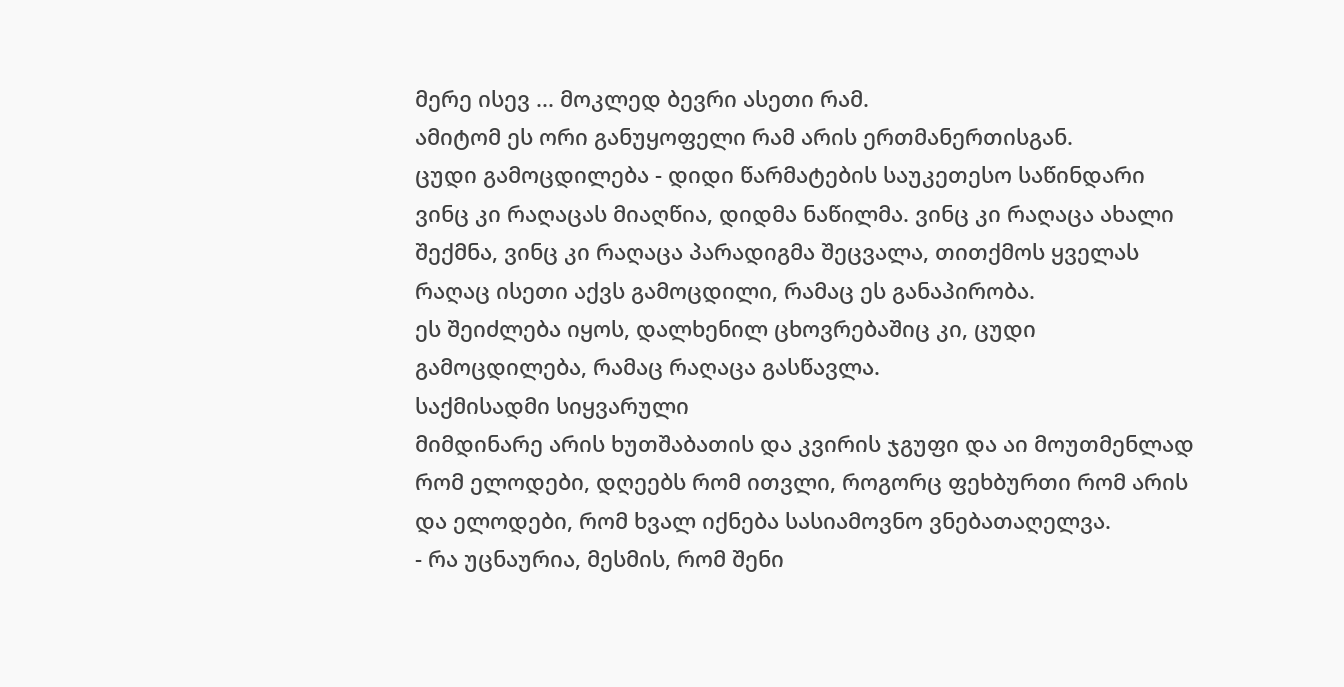მერე ისევ ... მოკლედ ბევრი ასეთი რამ.
ამიტომ ეს ორი განუყოფელი რამ არის ერთმანერთისგან.
ცუდი გამოცდილება - დიდი წარმატების საუკეთესო საწინდარი
ვინც კი რაღაცას მიაღწია, დიდმა ნაწილმა. ვინც კი რაღაცა ახალი შექმნა, ვინც კი რაღაცა პარადიგმა შეცვალა, თითქმოს ყველას რაღაც ისეთი აქვს გამოცდილი, რამაც ეს განაპირობა.
ეს შეიძლება იყოს, დალხენილ ცხოვრებაშიც კი, ცუდი გამოცდილება, რამაც რაღაცა გასწავლა.
საქმისადმი სიყვარული
მიმდინარე არის ხუთშაბათის და კვირის ჯგუფი და აი მოუთმენლად რომ ელოდები, დღეებს რომ ითვლი, როგორც ფეხბურთი რომ არის და ელოდები, რომ ხვალ იქნება სასიამოვნო ვნებათაღელვა.
- რა უცნაურია, მესმის, რომ შენი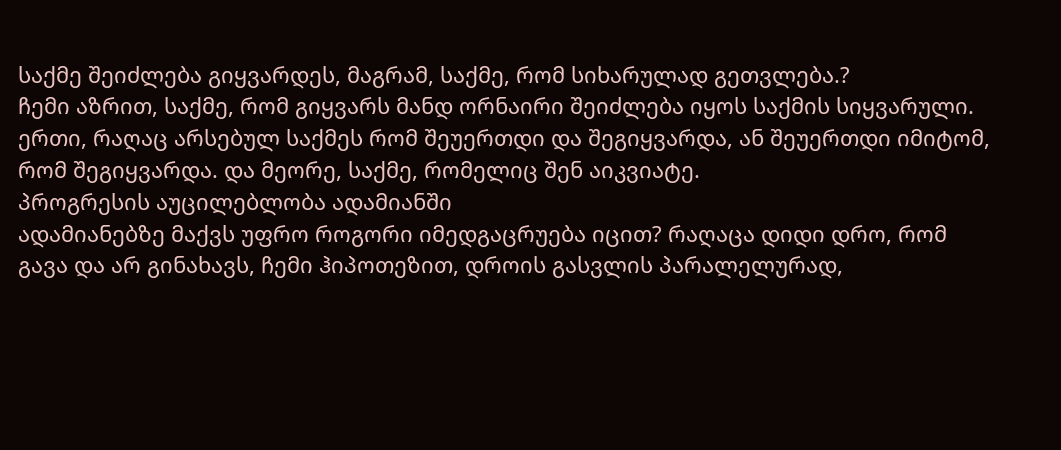საქმე შეიძლება გიყვარდეს, მაგრამ, საქმე, რომ სიხარულად გეთვლება.?
ჩემი აზრით, საქმე, რომ გიყვარს მანდ ორნაირი შეიძლება იყოს საქმის სიყვარული. ერთი, რაღაც არსებულ საქმეს რომ შეუერთდი და შეგიყვარდა, ან შეუერთდი იმიტომ, რომ შეგიყვარდა. და მეორე, საქმე, რომელიც შენ აიკვიატე.
პროგრესის აუცილებლობა ადამიანში
ადამიანებზე მაქვს უფრო როგორი იმედგაცრუება იცით? რაღაცა დიდი დრო, რომ გავა და არ გინახავს, ჩემი ჰიპოთეზით, დროის გასვლის პარალელურად,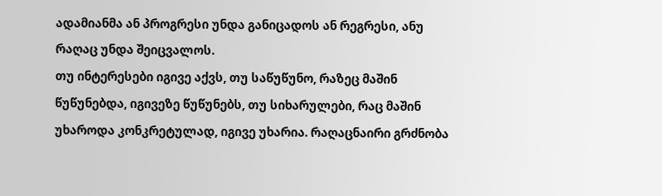ადამიანმა ან პროგრესი უნდა განიცადოს ან რეგრესი, ანუ რაღაც უნდა შეიცვალოს.
თუ ინტერესები იგივე აქვს, თუ საწუწუნო, რაზეც მაშინ წუწუნებდა, იგივეზე წუწუნებს, თუ სიხარულები, რაც მაშინ უხაროდა კონკრეტულად, იგივე უხარია. რაღაცნაირი გრძნობა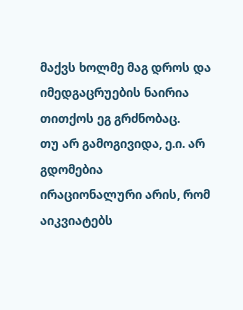მაქვს ხოლმე მაგ დროს და იმედგაცრუების ნაირია თითქოს ეგ გრძნობაც.
თუ არ გამოგივიდა, ე.ი. არ გდომებია
ირაციონალური არის, რომ აიკვიატებს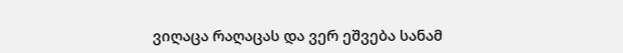ვიღაცა რაღაცას და ვერ ეშვება სანამ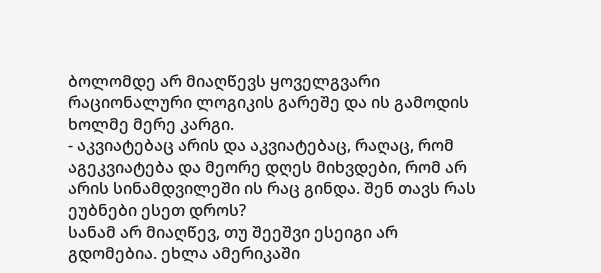ბოლომდე არ მიაღწევს ყოველგვარი რაციონალური ლოგიკის გარეშე და ის გამოდის ხოლმე მერე კარგი.
- აკვიატებაც არის და აკვიატებაც, რაღაც, რომ აგეკვიატება და მეორე დღეს მიხვდები, რომ არ არის სინამდვილეში ის რაც გინდა. შენ თავს რას ეუბნები ესეთ დროს?
სანამ არ მიაღწევ, თუ შეეშვი ესეიგი არ გდომებია. ეხლა ამერიკაში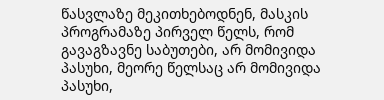წასვლაზე მეკითხებოდნენ, მასკის პროგრამაზე პირველ წელს, რომ გავაგზავნე საბუთები, არ მომივიდა პასუხი, მეორე წელსაც არ მომივიდა პასუხი,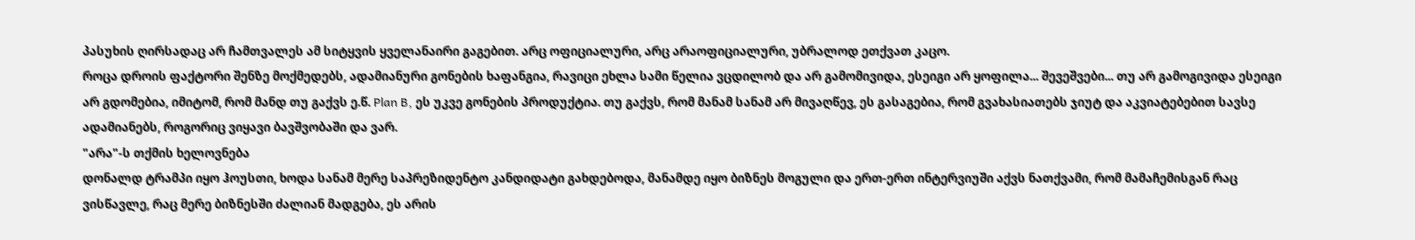პასუხის ღირსადაც არ ჩამთვალეს ამ სიტყვის ყველანაირი გაგებით. არც ოფიციალური, არც არაოფიციალური, უბრალოდ ეთქვათ კაცო.
როცა დროის ფაქტორი შენზე მოქმედებს, ადამიანური გონების ხაფანგია, რავიცი ეხლა სამი წელია ვცდილობ და არ გამომივიდა, ესეიგი არ ყოფილა... შევეშვები... თუ არ გამოგივიდა ესეიგი არ გდომებია, იმიტომ, რომ მანდ თუ გაქვს ე.წ. Plan B, ეს უკვე გონების პროდუქტია. თუ გაქვს, რომ მანამ სანამ არ მივაღწევ, ეს გასაგებია, რომ გვახასიათებს ჯიუტ და აკვიატებებით სავსე ადამიანებს, როგორიც ვიყავი ბავშვობაში და ვარ.
"არა"-ს თქმის ხელოვნება
დონალდ ტრამპი იყო ჰოუსთი, ხოდა სანამ მერე საპრეზიდენტო კანდიდატი გახდებოდა, მანამდე იყო ბიზნეს მოგული და ერთ-ერთ ინტერვიუში აქვს ნათქვამი, რომ მამაჩემისგან რაც ვისწავლე, რაც მერე ბიზნესში ძალიან მადგება, ეს არის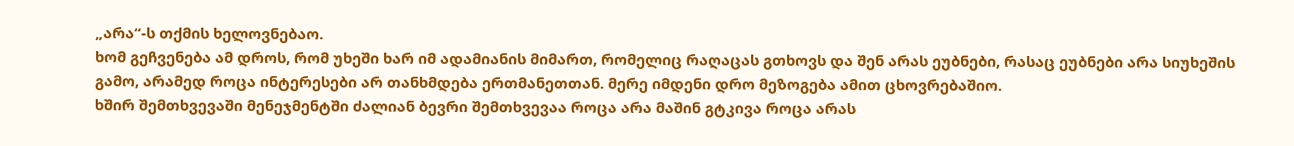„არა“-ს თქმის ხელოვნებაო.
ხომ გეჩვენება ამ დროს, რომ უხეში ხარ იმ ადამიანის მიმართ, რომელიც რაღაცას გთხოვს და შენ არას ეუბნები, რასაც ეუბნები არა სიუხეშის გამო, არამედ როცა ინტერესები არ თანხმდება ერთმანეთთან. მერე იმდენი დრო მეზოგება ამით ცხოვრებაშიო.
ხშირ შემთხვევაში მენეჯმენტში ძალიან ბევრი შემთხვევაა როცა არა მაშინ გტკივა როცა არას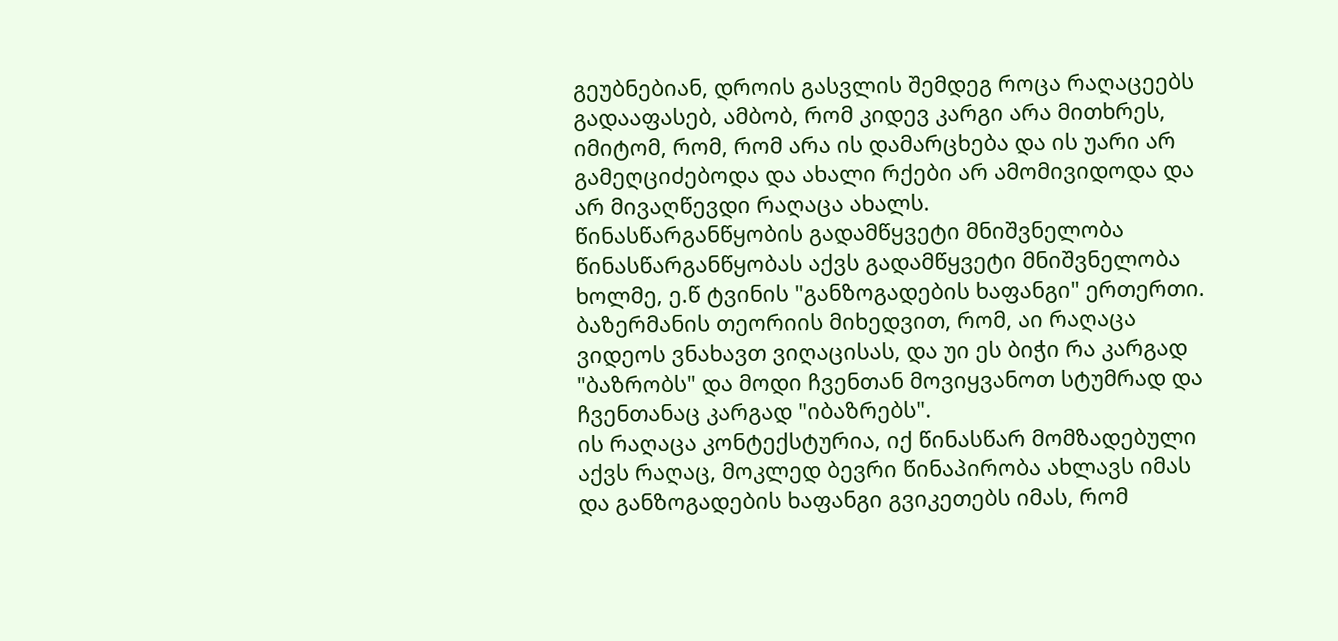გეუბნებიან, დროის გასვლის შემდეგ როცა რაღაცეებს გადააფასებ, ამბობ, რომ კიდევ კარგი არა მითხრეს, იმიტომ, რომ, რომ არა ის დამარცხება და ის უარი არ გამეღციძებოდა და ახალი რქები არ ამომივიდოდა და არ მივაღწევდი რაღაცა ახალს.
წინასწარგანწყობის გადამწყვეტი მნიშვნელობა
წინასწარგანწყობას აქვს გადამწყვეტი მნიშვნელობა ხოლმე, ე.წ ტვინის "განზოგადების ხაფანგი" ერთერთი. ბაზერმანის თეორიის მიხედვით, რომ, აი რაღაცა ვიდეოს ვნახავთ ვიღაცისას, და უი ეს ბიჭი რა კარგად "ბაზრობს" და მოდი ჩვენთან მოვიყვანოთ სტუმრად და ჩვენთანაც კარგად "იბაზრებს".
ის რაღაცა კონტექსტურია, იქ წინასწარ მომზადებული აქვს რაღაც, მოკლედ ბევრი წინაპირობა ახლავს იმას და განზოგადების ხაფანგი გვიკეთებს იმას, რომ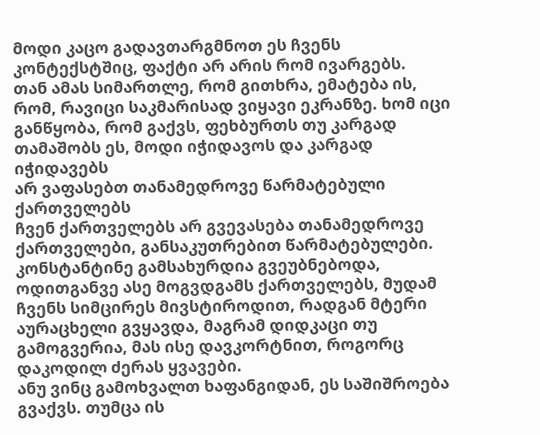მოდი კაცო გადავთარგმნოთ ეს ჩვენს კონტექსტშიც, ფაქტი არ არის რომ ივარგებს.
თან ამას სიმართლე, რომ გითხრა, ემატება ის, რომ, რავიცი საკმარისად ვიყავი ეკრანზე. ხომ იცი განწყობა, რომ გაქვს, ფეხბურთს თუ კარგად თამაშობს ეს, მოდი იჭიდავოს და კარგად იჭიდავებს
არ ვაფასებთ თანამედროვე წარმატებული ქართველებს
ჩვენ ქართველებს არ გვევასება თანამედროვე ქართველები, განსაკუთრებით წარმატებულები. კონსტანტინე გამსახურდია გვეუბნებოდა, ოდითგანვე ასე მოგვდგამს ქართველებს, მუდამ ჩვენს სიმცირეს მივსტიროდით, რადგან მტერი აურაცხელი გვყავდა, მაგრამ დიდკაცი თუ გამოგვერია, მას ისე დავკორტნით, როგორც დაკოდილ ძერას ყვავები.
ანუ ვინც გამოხვალთ ხაფანგიდან, ეს საშიშროება გვაქვს. თუმცა ის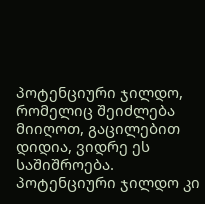პოტენციური ჯილდო, რომელიც შეიძლება მიიღოთ, გაცილებით დიდია, ვიდრე ეს საშიშროება.
პოტენციური ჯილდო კი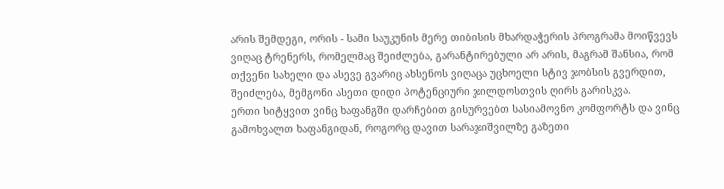არის შემდეგი, ორის - სამი საუკუნის მერე თიბისის მხარდაჭერის პროგრამა მოიწვევს ვიღაც ტრენერს, რომელმაც შეიძლება, გარანტირებული არ არის, მაგრამ შანსია, რომ თქვენი სახელი და ასევე გვარიც ახსენოს ვიღაცა უცხოელი სტივ ჯობსის გვერდით, შეიძლება, მემგონი ასეთი დიდი პოტენციური ჯილდოსთვის ღირს გარისკვა.
ერთი სიტყვით ვინც ხაფანგში დარჩებით გისურვებთ სასიამოვნო კომფორტს და ვინც გამოხვალთ ხაფანგიდან, როგორც დავით სარაჯიშვილზე გაზეთი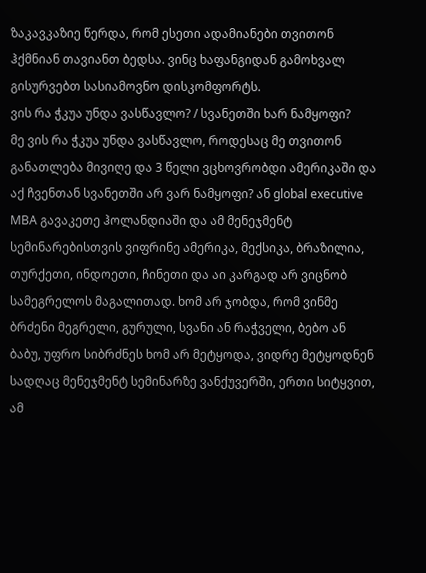ზაკავკაზიე წერდა, რომ ესეთი ადამიანები თვითონ ჰქმნიან თავიანთ ბედსა. ვინც ხაფანგიდან გამოხვალ გისურვებთ სასიამოვნო დისკომფორტს.
ვის რა ჭკუა უნდა ვასწავლო? / სვანეთში ხარ ნამყოფი?
მე ვის რა ჭკუა უნდა ვასწავლო, როდესაც მე თვითონ განათლება მივიღე და 3 წელი ვცხოვრობდი ამერიკაში და აქ ჩვენთან სვანეთში არ ვარ ნამყოფი? ან global executive MBA გავაკეთე ჰოლანდიაში და ამ მენეჯმენტ სემინარებისთვის ვიფრინე ამერიკა, მექსიკა, ბრაზილია, თურქეთი, ინდოეთი, ჩინეთი და აი კარგად არ ვიცნობ სამეგრელოს მაგალითად. ხომ არ ჯობდა, რომ ვინმე ბრძენი მეგრელი, გურული, სვანი ან რაჭველი, ბებო ან ბაბუ, უფრო სიბრძნეს ხომ არ მეტყოდა, ვიდრე მეტყოდნენ სადღაც მენეჯმენტ სემინარზე ვანქუვერში, ერთი სიტყვით, ამ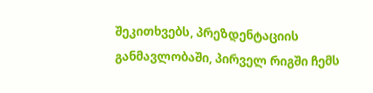შეკითხვებს, პრეზდენტაციის განმავლობაში, პირველ რიგში ჩემს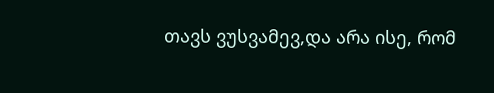თავს ვუსვამევ,და არა ისე, რომ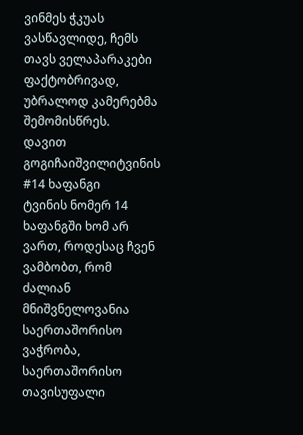ვინმეს ჭკუას ვასწავლიდე, ჩემს თავს ველაპარაკები ფაქტობრივად, უბრალოდ კამერებმა შემომისწრეს.
დავით გოგიჩაიშვილიტვინის #14 ხაფანგი
ტვინის ნომერ 14 ხაფანგში ხომ არ ვართ, როდესაც ჩვენ ვამბობთ, რომ ძალიან მნიშვნელოვანია საერთაშორისო ვაჭრობა, საერთაშორისო თავისუფალი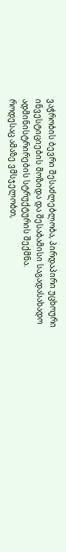ვაჭრობის ბევრი შესაძლებლობა, პირდაპირი უცხოური ინვესტიციების მოზიდა და შესაბამისი საგადასახადო ადმინისტრირების სტრუქტურის შექმნა.
როდესაც ამაზე ვმსჯელობთ,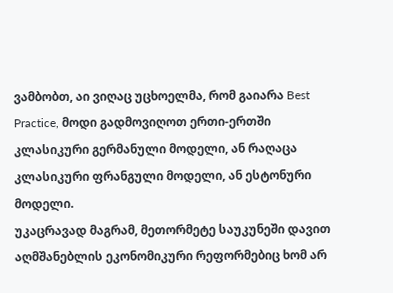ვამბობთ, აი ვიღაც უცხოელმა, რომ გაიარა Best Practice, მოდი გადმოვიღოთ ერთი-ერთში კლასიკური გერმანული მოდელი, ან რაღაცა კლასიკური ფრანგული მოდელი, ან ესტონური მოდელი.
უკაცრავად მაგრამ, მეთორმეტე საუკუნეში დავით აღმშანებლის ეკონომიკური რეფორმებიც ხომ არ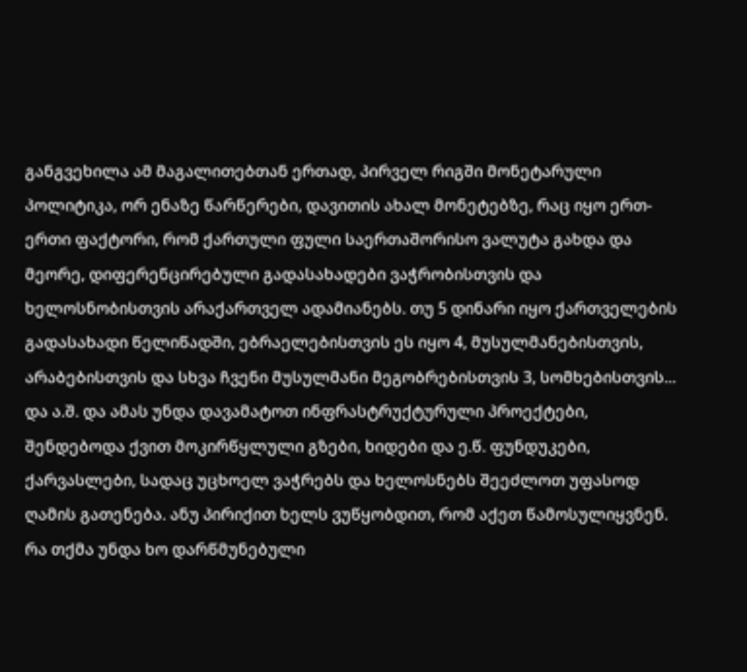განგვეხილა ამ მაგალითებთან ერთად, პირველ რიგში მონეტარული პოლიტიკა, ორ ენაზე წარწერები, დავითის ახალ მონეტებზე, რაც იყო ერთ-ერთი ფაქტორი, რომ ქართული ფული საერთაშორისო ვალუტა გახდა და მეორე, დიფერენცირებული გადასახადები ვაჭრობისთვის და ხელოსნობისთვის არაქართველ ადამიანებს. თუ 5 დინარი იყო ქართველების გადასახადი წელიწადში, ებრაელებისთვის ეს იყო 4, მუსულმანებისთვის, არაბებისთვის და სხვა ჩვენი მუსულმანი მეგობრებისთვის 3, სომხებისთვის... და ა.შ. და ამას უნდა დავამატოთ ინფრასტრუქტურული პროექტები, შენდებოდა ქვით მოკირწყლული გზები, ხიდები და ე.წ. ფუნდუკები, ქარვასლები, სადაც უცხოელ ვაჭრებს და ხელოსნებს შეეძლოთ უფასოდ ღამის გათენება. ანუ პირიქით ხელს ვუწყობდით, რომ აქეთ წამოსულიყვნენ.
რა თქმა უნდა ხო დარწმუნებული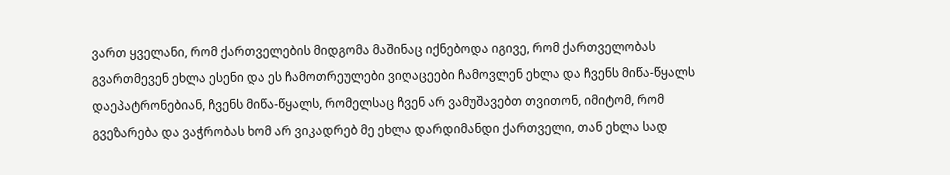ვართ ყველანი, რომ ქართველების მიდგომა მაშინაც იქნებოდა იგივე, რომ ქართველობას გვართმევენ ეხლა ესენი და ეს ჩამოთრეულები ვიღაცეები ჩამოვლენ ეხლა და ჩვენს მიწა-წყალს დაეპატრონებიან, ჩვენს მიწა-წყალს, რომელსაც ჩვენ არ ვამუშავებთ თვითონ, იმიტომ, რომ გვეზარება და ვაჭრობას ხომ არ ვიკადრებ მე ეხლა დარდიმანდი ქართველი, თან ეხლა სად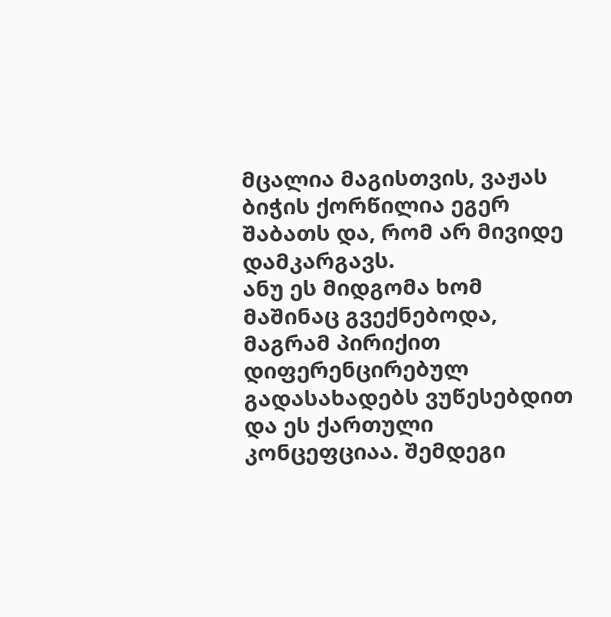მცალია მაგისთვის, ვაჟას ბიჭის ქორწილია ეგერ შაბათს და, რომ არ მივიდე დამკარგავს.
ანუ ეს მიდგომა ხომ მაშინაც გვექნებოდა, მაგრამ პირიქით დიფერენცირებულ გადასახადებს ვუწესებდით და ეს ქართული კონცეფციაა. შემდეგი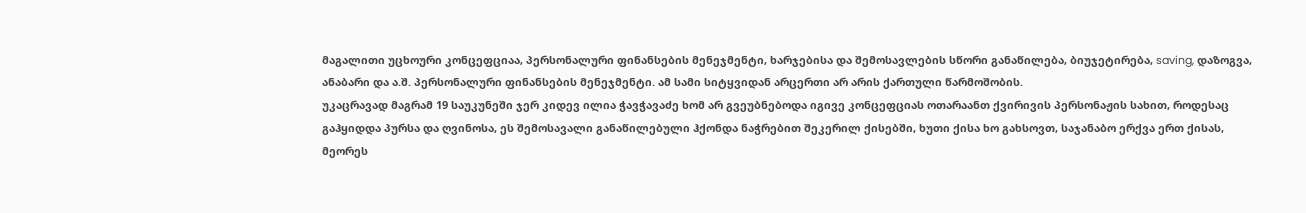მაგალითი უცხოური კონცეფციაა, პერსონალური ფინანსების მენეჯმენტი, ხარჯებისა და შემოსავლების სწორი განაწილება, ბიუჯეტირება, saving, დაზოგვა, ანაბარი და ა.შ. პერსონალური ფინანსების მენეჯმენტი. ამ სამი სიტყვიდან არცერთი არ არის ქართული წარმოშობის.
უკაცრავად მაგრამ 19 საუკუნეში ჯერ კიდევ ილია ჭავჭავაძე ხომ არ გვეუბნებოდა იგივე კონცეფციას ოთარაანთ ქვირივის პერსონაჟის სახით, როდესაც გაჰყიდდა პურსა და ღვინოსა, ეს შემოსავალი განაწილებული ჰქონდა ნაჭრებით შეკერილ ქისებში, ხუთი ქისა ხო გახსოვთ, საჯანაბო ერქვა ერთ ქისას, მეორეს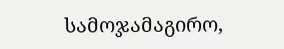სამოჯამაგირო,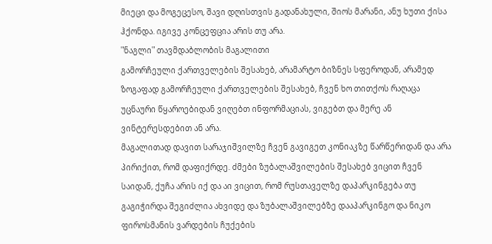მიეცი და მოგეცესო, შავი დღისთვის გადანახული, შიოს მარანი, ანუ ხუთი ქისა ჰქონდა. იგივე კონცეფცია არის თუ არა.
"ნაგლი" თავმდაბლობის მაგალითი
გამორჩეული ქართველების შესახებ, არამარტო ბიზნეს სფეროდან, არამედ ზოგაფად გამორჩეული ქართველების შესახებ, ჩვენ ხო თითქოს რაღაცა უცნაური წყაროებიდან ვიღებთ ინფორმაციას, ვიგებთ და მერე ან ვინტერესდებით ან არა.
მაგალითად დავით სარაჯიშვილზე ჩვენ გავიგეთ კონიაკზე წარწერიდან და არა პირიქით, რომ დაფიქრდე. ძმები ზუბალაშვილების შესახებ ვიცით ჩვენ საიდან, ქუჩა არის იქ და აი ვიცით, რომ რუსთაველზე დაპარკინგება თუ გაგიჭირდა შეგიძლია ახვიდე და ზუბალაშვილებზე დააპარკინგო და ნიკო ფიროსმანის ვარდების ჩუქების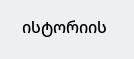ისტორიის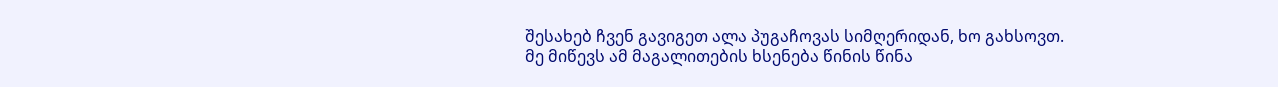შესახებ ჩვენ გავიგეთ ალა პუგაჩოვას სიმღერიდან, ხო გახსოვთ.
მე მიწევს ამ მაგალითების ხსენება წინის წინა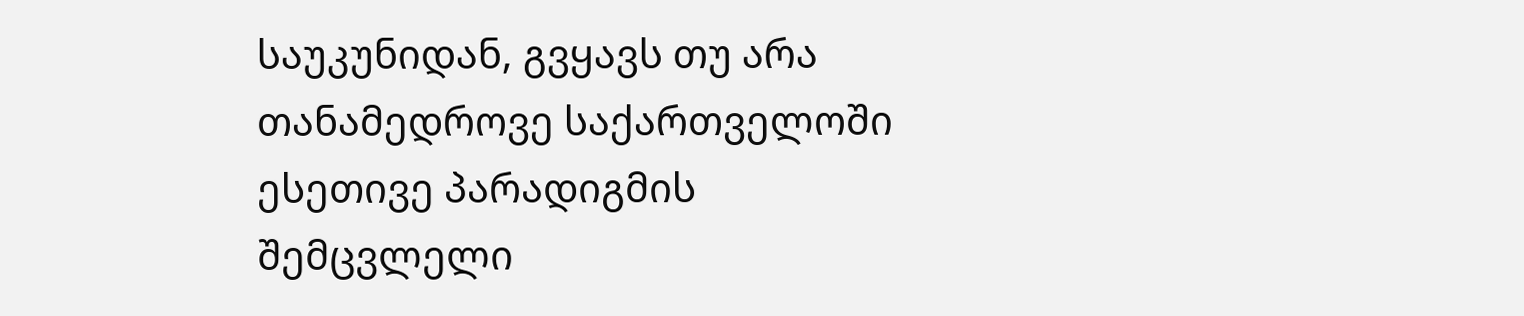საუკუნიდან, გვყავს თუ არა თანამედროვე საქართველოში ესეთივე პარადიგმის შემცვლელი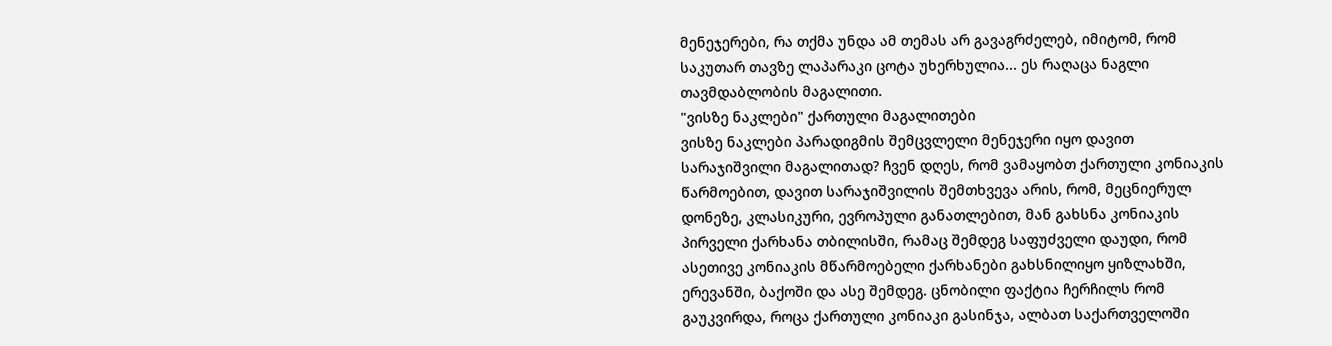მენეჯერები, რა თქმა უნდა ამ თემას არ გავაგრძელებ, იმიტომ, რომ საკუთარ თავზე ლაპარაკი ცოტა უხერხულია... ეს რაღაცა ნაგლი თავმდაბლობის მაგალითი.
"ვისზე ნაკლები" ქართული მაგალითები
ვისზე ნაკლები პარადიგმის შემცვლელი მენეჯერი იყო დავით სარაჯიშვილი მაგალითად? ჩვენ დღეს, რომ ვამაყობთ ქართული კონიაკის წარმოებით, დავით სარაჯიშვილის შემთხვევა არის, რომ, მეცნიერულ დონეზე, კლასიკური, ევროპული განათლებით, მან გახსნა კონიაკის პირველი ქარხანა თბილისში, რამაც შემდეგ საფუძველი დაუდი, რომ ასეთივე კონიაკის მწარმოებელი ქარხანები გახსნილიყო ყიზლახში, ერევანში, ბაქოში და ასე შემდეგ. ცნობილი ფაქტია ჩერჩილს რომ გაუკვირდა, როცა ქართული კონიაკი გასინჯა, ალბათ საქართველოში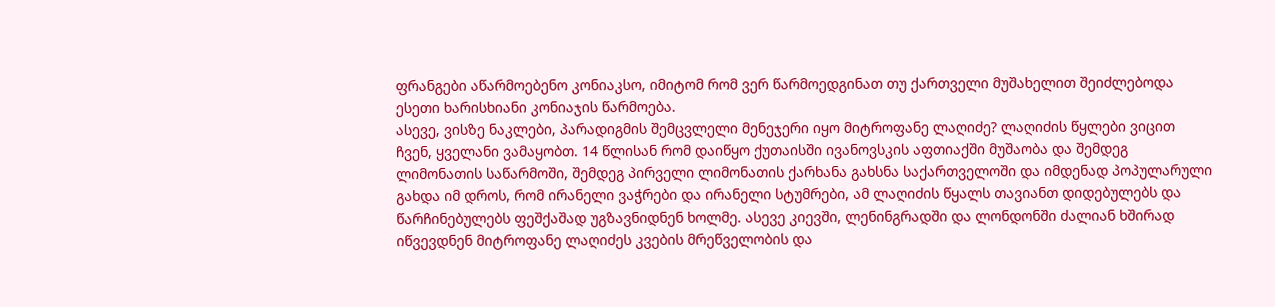ფრანგები აწარმოებენო კონიაკსო, იმიტომ რომ ვერ წარმოედგინათ თუ ქართველი მუშახელით შეიძლებოდა ესეთი ხარისხიანი კონიაჯის წარმოება.
ასევე, ვისზე ნაკლები, პარადიგმის შემცვლელი მენეჯერი იყო მიტროფანე ლაღიძე? ლაღიძის წყლები ვიცით ჩვენ, ყველანი ვამაყობთ. 14 წლისან რომ დაიწყო ქუთაისში ივანოვსკის აფთიაქში მუშაობა და შემდეგ ლიმონათის საწარმოში, შემდეგ პირველი ლიმონათის ქარხანა გახსნა საქართველოში და იმდენად პოპულარული გახდა იმ დროს, რომ ირანელი ვაჭრები და ირანელი სტუმრები, ამ ლაღიძის წყალს თავიანთ დიდებულებს და წარჩინებულებს ფეშქაშად უგზავნიდნენ ხოლმე. ასევე კიევში, ლენინგრადში და ლონდონში ძალიან ხშირად იწვევდნენ მიტროფანე ლაღიძეს კვების მრეწველობის და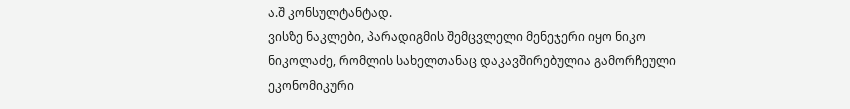ა.შ კონსულტანტად.
ვისზე ნაკლები, პარადიგმის შემცვლელი მენეჯერი იყო ნიკო ნიკოლაძე, რომლის სახელთანაც დაკავშირებულია გამორჩეული ეკონომიკური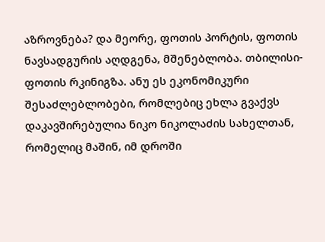აზროვნება? და მეორე, ფოთის პორტის, ფოთის ნავსადგურის აღდგენა, მშენებლობა. თბილისი-ფოთის რკინიგზა. ანუ ეს ეკონომიკური შესაძლებლობები, რომლებიც ეხლა გვაქვს დაკავშირებულია ნიკო ნიკოლაძის სახელთან, რომელიც მაშინ, იმ დროში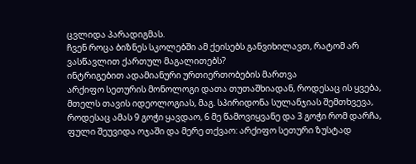ცვლიდა პარადიგმას.
ჩვენ როცა ბიზნეს სკოლებში ამ ქეისებს განვიხილავთ, რატომ არ ვასწავლით ქართულ მაგალითებს?
ინტრიგებით ადამიანური ურთიერთობების მართვა
არქიფო სეთურის მონოლოგი დათა თუთაშხიადან, როდესაც ის ყვება, მთელს თავის იდეოლოგიას, მაგ. სპირიდონა სულანჯიას შემთხვევა, როდესაც ამას 9 გოჭი ყავდაო, 6 მე წამოვიყვანე და 3 გოჭი რომ დარჩა, ფული შეუვიდა ოჯაში და მერე თქვაო: არქიფო სეთური ზუსტად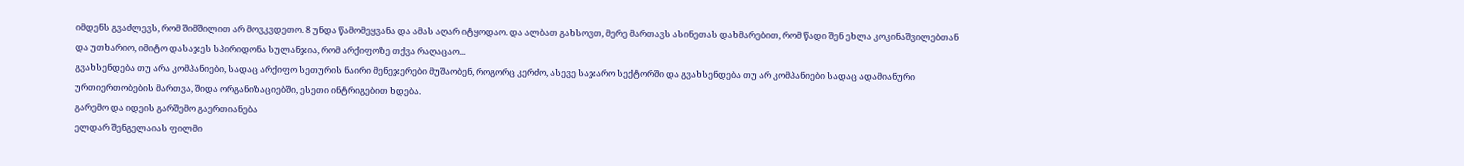იმდენს გვაძლევს, რომ შიმშილით არ მოვკვდეთო. 8 უნდა წამომეყვანა და ამას აღარ იტყოდაო. და ალბათ გახსოვთ, მერე მართავს ასინეთას დახმარებით, რომ წადი შენ ეხლა კოკინაშვილებთან და უთხარიო, იმიტო დასაჯეს სპირიდონა სულანჯია, რომ არქიფოზე თქვა რაღაცაო...
გვახსენდება თუ არა კომპანიები, სადაც არქიფო სეთურის ნაირი მენეჯერები მუშაობენ, როგორც კერძო, ასევე საჯარო სექტორში და გვახსენდება თუ არ კომპანიები სადაც ადამიანური ურთიერთობების მართვა, შიდა ორგანიზაციებში, ესეთი ინტრიგებით ხდება.
გარემო და იდეის გარშემო გაერთიანება
ელდარ შენგელაიას ფილმი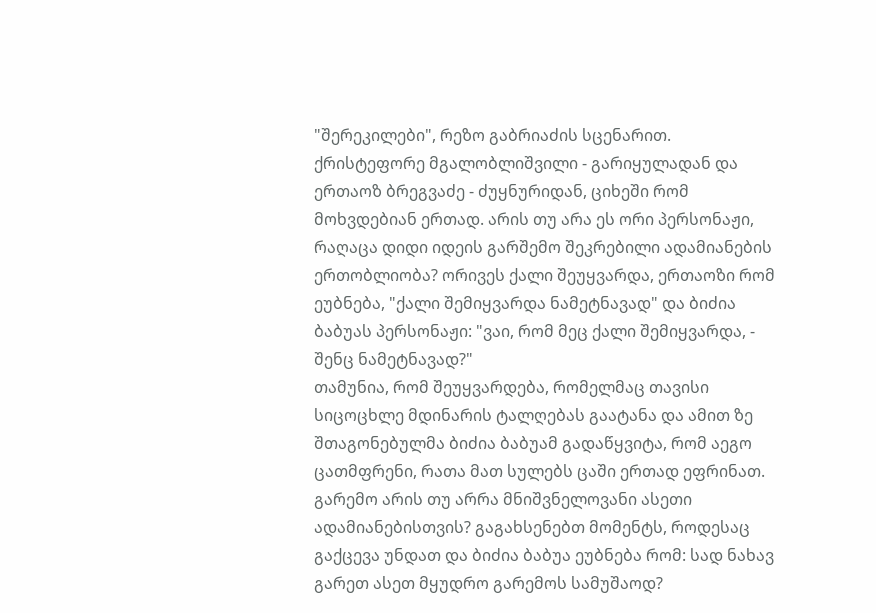"შერეკილები", რეზო გაბრიაძის სცენარით. ქრისტეფორე მგალობლიშვილი - გარიყულადან და ერთაოზ ბრეგვაძე - ძუყნურიდან, ციხეში რომ მოხვდებიან ერთად. არის თუ არა ეს ორი პერსონაჟი, რაღაცა დიდი იდეის გარშემო შეკრებილი ადამიანების ერთობლიობა? ორივეს ქალი შეუყვარდა, ერთაოზი რომ ეუბნება, "ქალი შემიყვარდა ნამეტნავად" და ბიძია ბაბუას პერსონაჟი: "ვაი, რომ მეც ქალი შემიყვარდა, - შენც ნამეტნავად?"
თამუნია, რომ შეუყვარდება, რომელმაც თავისი სიცოცხლე მდინარის ტალღებას გაატანა და ამით ზე შთაგონებულმა ბიძია ბაბუამ გადაწყვიტა, რომ აეგო ცათმფრენი, რათა მათ სულებს ცაში ერთად ეფრინათ.
გარემო არის თუ არრა მნიშვნელოვანი ასეთი ადამიანებისთვის? გაგახსენებთ მომენტს, როდესაც გაქცევა უნდათ და ბიძია ბაბუა ეუბნება რომ: სად ნახავ გარეთ ასეთ მყუდრო გარემოს სამუშაოდ?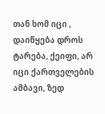თან ხომ იცი , დაიწყება დროს ტარება, ქეიფი, არ იცი ქართველების ამბავი, ზედ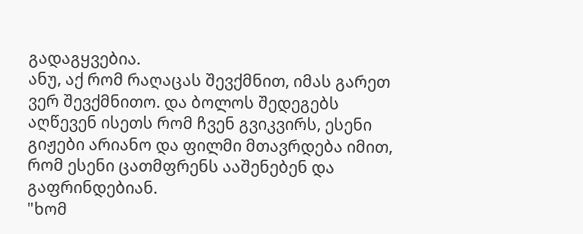გადაგყვებია.
ანუ, აქ რომ რაღაცას შევქმნით, იმას გარეთ ვერ შევქმნითო. და ბოლოს შედეგებს აღწევენ ისეთს რომ ჩვენ გვიკვირს, ესენი გიჟები არიანო და ფილმი მთავრდება იმით, რომ ესენი ცათმფრენს ააშენებენ და გაფრინდებიან.
"ხომ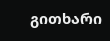გითხარი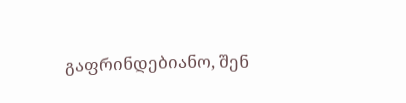გაფრინდებიანო, შენ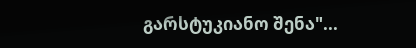გარსტუკიანო შენა"...